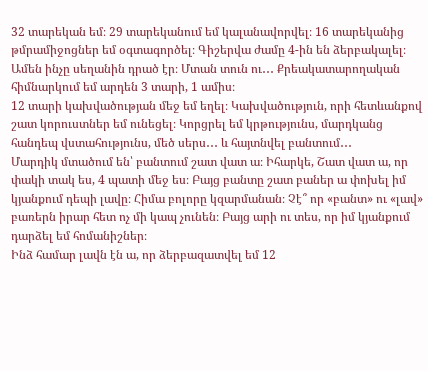32 տարեկան եմ։ 29 տարեկանում եմ կալանավորվել։ 16 տարեկանից թմրամիջոցներ եմ օգտագործել։ Գիշերվա ժամը 4-ին են ձերբակալել։ Ամեն ինչը սեղանին դրած էր։ Մտան տուն ու․․․ Քրեակատարողական հիմնարկում եմ արդեն 3 տարի, 1 ամիս։
12 տարի կախվածության մեջ եմ եղել։ Կախվածություն, որի հետևանքով շատ կորուստներ եմ ունեցել։ Կորցրել եմ կրթությունս, մարդկանց հանդեպ վստահությունս, մեծ սերս․․․ և հայտնվել բանտում․․․
Մարդիկ մտածում են՝ բանտում շատ վատ ա։ Իհարկե, Շատ վատ ա, որ փակի տակ ես, 4 պատի մեջ ես։ Բայց բանտը շատ բաներ ա փոխել իմ կյանքում դեպի լավը։ Հիմա բոլորը կզարմանան։ Չէ՞ որ «բանտ» ու «լավ» բառերն իրար հետ ոչ մի կապ չունեն։ Բայց արի ու տես, որ իմ կյանքում դարձել եմ հոմանիշներ։
Ինձ համար լավն էն ա, որ ձերբազատվել եմ 12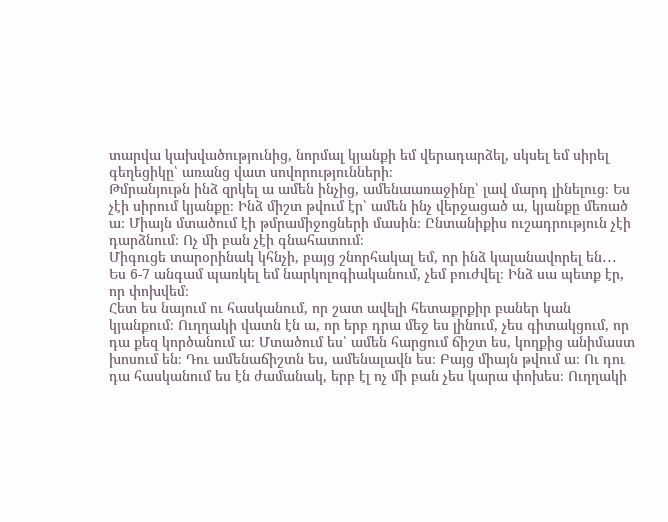տարվա կախվածությունից, նորմալ կյանքի եմ վերադարձել, սկսել եմ սիրել գեղեցիկը՝ առանց վատ սովորությունների։
Թմրանյութն ինձ զրկել ա ամեն ինչից, ամենաառաջինը՝ լավ մարդ լինելուց։ Ես չէի սիրում կյանքը։ Ինձ միշտ թվում էր՝ ամեն ինչ վերջացած ա, կյանքը մեռած ա։ Միայն մտածում էի թմրամիջոցների մասին։ Ընտանիքիս ուշադրություն չէի դարձնում։ Ոչ մի բան չէի գնահատում։
Միգուցե տարօրինակ կհնչի, բայց շնորհակալ եմ, որ ինձ կալանավորել են․․․ Ես 6-7 անգամ պառկել եմ նարկոլոգիականում, չեմ բուժվել։ Ինձ սա պետք էր, որ փոխվեմ։
Հետ ես նայում ու հասկանում, որ շատ ավելի հետաքրքիր բաներ կան կյանքում։ Ուղղակի վատն էն ա, որ երբ դրա մեջ ես լինում, չես գիտակցում, որ դա քեզ կործանում ա։ Մտածում ես՝ ամեն հարցում ճիշտ ես, կողքից անիմաստ խոսում են։ Դու ամենաճիշտն ես, ամենալավն ես։ Բայց միայն թվում ա։ Ու դու դա հասկանում ես էն ժամանակ, երբ էլ ոչ մի բան չես կարա փոխես։ Ուղղակի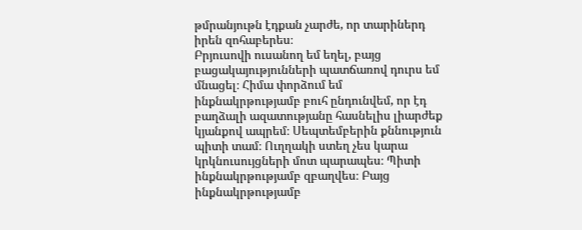թմրանյութն էդքան չարժե, որ տարիներդ իրեն զոհաբերես։
Բրյուսովի ուսանող եմ եղել, բայց բացակայությունների պատճառով դուրս եմ մնացել։ Հիմա փորձում եմ ինքնակրթությամբ բուհ ընդունվեմ, որ էդ բաղձալի ազատությանը հասնելիս լիարժեք կյանքով ապրեմ։ Սեպտեմբերին քննություն պիտի տամ։ Ուղղակի ստեղ չես կարա կրկնուսույցների մոտ պարապես։ Պիտի ինքնակրթությամբ զբաղվես։ Բայց ինքնակրթությամբ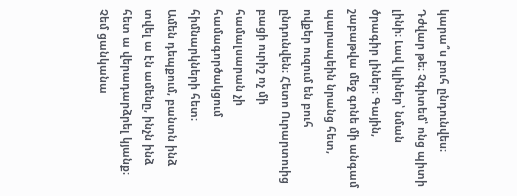կարա՞ս բուհ ընդունվես։ Դժվար թե։ Չգիտեմ՝ ոնց պիտի լինի։ Լավ կլիներ՝ նման ծրագիր լիներ։ Գային, շաբաթվա մեջ գոնե մի անգամ պարապեին նրանց հետ, ովքեր ուզում են բուհ ընդունվեն։ Հետո Ուրարտուից բացի ուրիշ ոչ մի համալսարան չի համագործակցում հիմնարկների հետ։
Ամեն դեպքում, բանտն ինձ տվել ա էն ամենը, ինչն ինձ հետ ա վերադարձրել կյանք։
Չեմ ցանկանա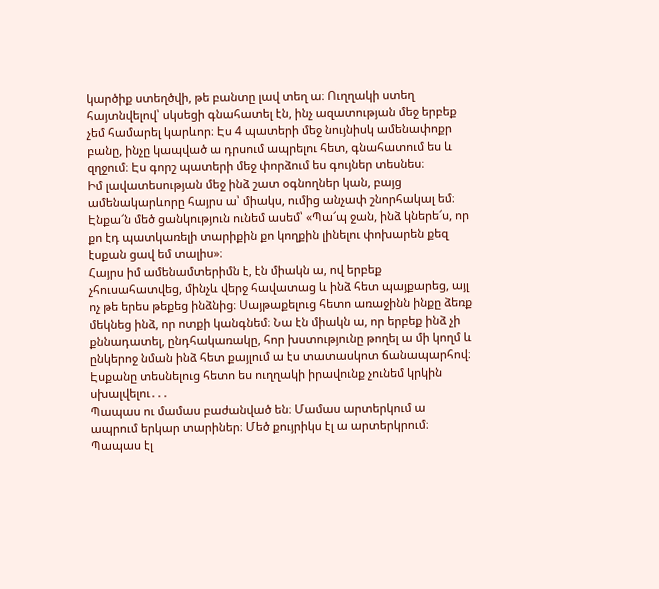կարծիք ստեղծվի, թե բանտը լավ տեղ ա։ Ուղղակի ստեղ հայտնվելով՝ սկսեցի գնահատել էն, ինչ ազատության մեջ երբեք չեմ համարել կարևոր։ Էս 4 պատերի մեջ նույնիսկ ամենափոքր բանը, ինչը կապված ա դրսում ապրելու հետ, գնահատում ես և զղջում։ Էս գորշ պատերի մեջ փորձում ես գույներ տեսնես։
Իմ լավատեսության մեջ ինձ շատ օգնողներ կան, բայց ամենակարևորը հայրս ա՝ միակս, ումից անչափ շնորհակալ եմ։ Էնքա՜ն մեծ ցանկություն ունեմ ասեմ՝ «Պա՜պ ջան, ինձ կներե՜ս, որ քո էդ պատկառելի տարիքին քո կողքին լինելու փոխարեն քեզ էսքան ցավ եմ տալիս»։
Հայրս իմ ամենամտերիմն է, էն միակն ա, ով երբեք չհուսահատվեց, մինչև վերջ հավատաց և ինձ հետ պայքարեց, այլ ոչ թե երես թեքեց ինձնից։ Սայթաքելուց հետո առաջինն ինքը ձեռք մեկնեց ինձ, որ ոտքի կանգնեմ։ Նա էն միակն ա, որ երբեք ինձ չի քննադատել, ընդհակառակը, հոր խստությունը թողել ա մի կողմ և ընկերոջ նման ինձ հետ քայլում ա էս տատասկոտ ճանապարհով։ Էսքանը տեսնելուց հետո ես ուղղակի իրավունք չունեմ կրկին սխալվելու․․․
Պապաս ու մամաս բաժանված են։ Մամաս արտերկում ա ապրում երկար տարիներ։ Մեծ քույրիկս էլ ա արտերկրում։ Պապաս էլ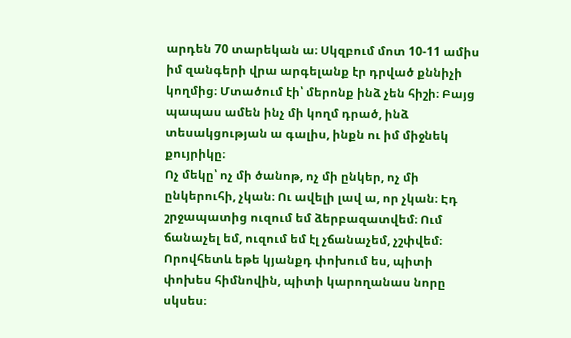արդեն 70 տարեկան ա։ Սկզբում մոտ 10-11 ամիս իմ զանգերի վրա արգելանք էր դրված քննիչի կողմից։ Մտածում էի՝ մերոնք ինձ չեն հիշի։ Բայց պապաս ամեն ինչ մի կողմ դրած, ինձ տեսակցության ա գալիս, ինքն ու իմ միջնեկ քույրիկը։
Ոչ մեկը՝ ոչ մի ծանոթ, ոչ մի ընկեր, ոչ մի ընկերուհի, չկան։ Ու ավելի լավ ա, որ չկան։ Էդ շրջապատից ուզում եմ ձերբազատվեմ։ Ում ճանաչել եմ, ուզում եմ էլ չճանաչեմ, չշփվեմ։ Որովհետև եթե կյանքդ փոխում ես, պիտի փոխես հիմնովին, պիտի կարողանաս նորը սկսես։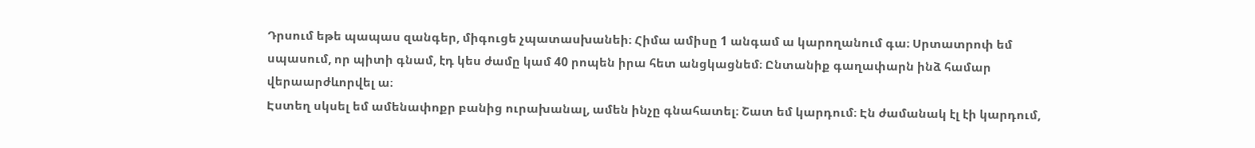Դրսում եթե պապաս զանգեր, միգուցե չպատասխանեի։ Հիմա ամիսը 1 անգամ ա կարողանում գա։ Սրտատրոփ եմ սպասում, որ պիտի գնամ, էդ կես ժամը կամ 40 րոպեն իրա հետ անցկացնեմ։ Ընտանիք գաղափարն ինձ համար վերաարժևորվել ա։
Էստեղ սկսել եմ ամենափոքր բանից ուրախանալ, ամեն ինչը գնահատել։ Շատ եմ կարդում։ Էն ժամանակ էլ էի կարդում,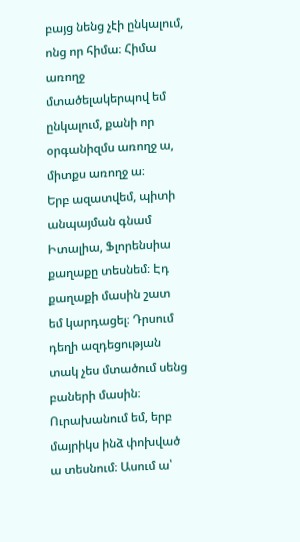բայց նենց չէի ընկալում, ոնց որ հիմա։ Հիմա առողջ մտածելակերպով եմ ընկալում, քանի որ օրգանիզմս առողջ ա, միտքս առողջ ա։
Երբ ազատվեմ, պիտի անպայման գնամ Իտալիա, Ֆլորենսիա քաղաքը տեսնեմ։ Էդ քաղաքի մասին շատ եմ կարդացել։ Դրսում դեղի ազդեցության տակ չես մտածում սենց բաների մասին։
Ուրախանում եմ, երբ մայրիկս ինձ փոխված ա տեսնում։ Ասում ա՝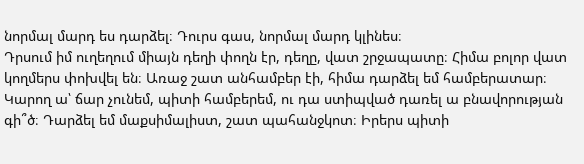նորմալ մարդ ես դարձել։ Դուրս գաս, նորմալ մարդ կլինես։
Դրսում իմ ուղեղում միայն դեղի փողն էր, դեղը, վատ շրջապատը։ Հիմա բոլոր վատ կողմերս փոխվել են։ Առաջ շատ անհամբեր էի, հիմա դարձել եմ համբերատար։ Կարող ա՝ ճար չունեմ, պիտի համբերեմ, ու դա ստիպված դառել ա բնավորության գի՞ծ։ Դարձել եմ մաքսիմալիստ, շատ պահանջկոտ։ Իրերս պիտի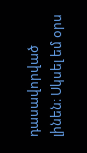դասավորված լինեն։ Սկսել եմ օրս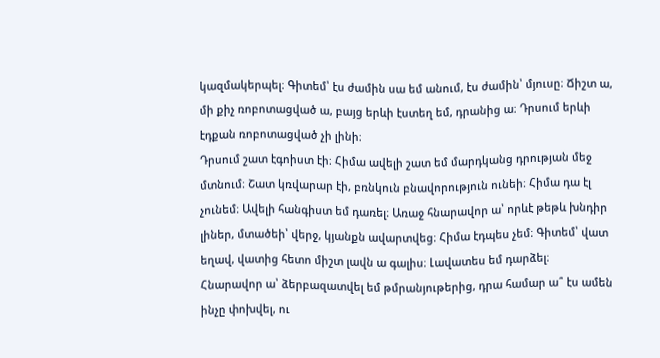կազմակերպել։ Գիտեմ՝ էս ժամին սա եմ անում, էս ժամին՝ մյուսը։ Ճիշտ ա, մի քիչ ռոբոտացված ա, բայց երևի էստեղ եմ, դրանից ա։ Դրսում երևի էդքան ռոբոտացված չի լինի։
Դրսում շատ էգոիստ էի։ Հիմա ավելի շատ եմ մարդկանց դրության մեջ մտնում։ Շատ կռվարար էի, բռնկուն բնավորություն ունեի։ Հիմա դա էլ չունեմ։ Ավելի հանգիստ եմ դառել։ Առաջ հնարավոր ա՝ որևէ թեթև խնդիր լիներ, մտածեի՝ վերջ, կյանքն ավարտվեց։ Հիմա էդպես չեմ։ Գիտեմ՝ վատ եղավ, վատից հետո միշտ լավն ա գալիս։ Լավատես եմ դարձել։
Հնարավոր ա՝ ձերբազատվել եմ թմրանյութերից, դրա համար ա՞ էս ամեն ինչը փոխվել, ու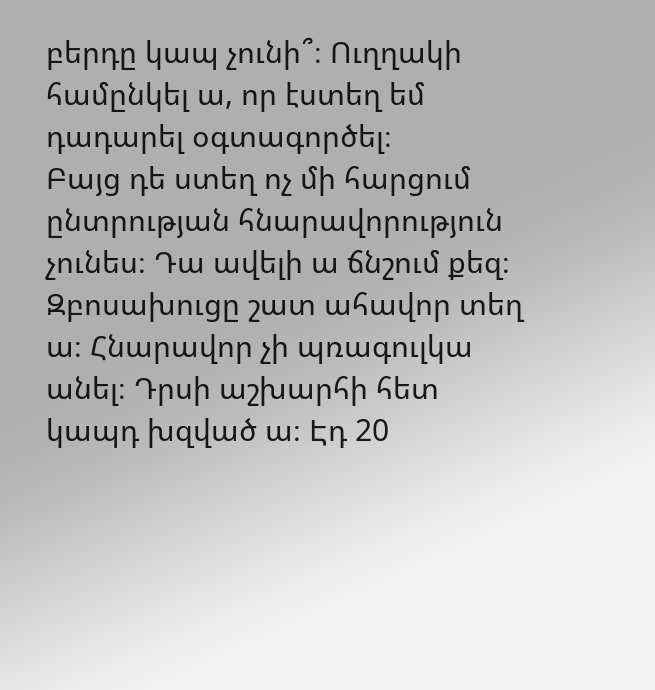բերդը կապ չունի՞։ Ուղղակի համընկել ա, որ էստեղ եմ դադարել օգտագործել։
Բայց դե ստեղ ոչ մի հարցում ընտրության հնարավորություն չունես։ Դա ավելի ա ճնշում քեզ։ Զբոսախուցը շատ ահավոր տեղ ա։ Հնարավոր չի պռագուլկա անել։ Դրսի աշխարհի հետ կապդ խզված ա։ Էդ 20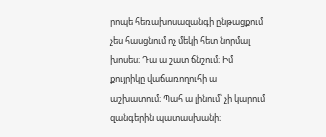րոպե հեռախոսազանգի ընթացքում չես հասցնում ոչ մեկի հետ նորմալ խոսես։ Դա ա շատ ճնշում։ Իմ քույրիկը վաճառողուհի ա աշխատում։ Պահ ա լինում՝ չի կարում զանգերին պատասխանի։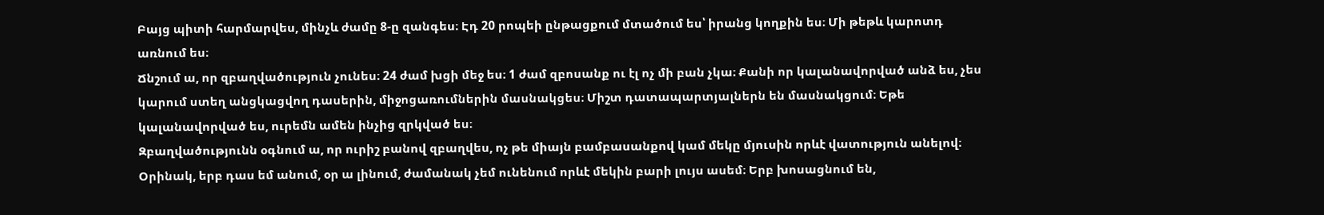Բայց պիտի հարմարվես, մինչև ժամը 8-ը զանգես։ Էդ 20 րոպեի ընթացքում մտածում ես՝ իրանց կողքին ես։ Մի թեթև կարոտդ առնում ես։
Ճնշում ա, որ զբաղվածություն չունես։ 24 ժամ խցի մեջ ես։ 1 ժամ զբոսանք ու էլ ոչ մի բան չկա։ Քանի որ կալանավորված անձ ես, չես կարում ստեղ անցկացվող դասերին, միջոցառումներին մասնակցես։ Միշտ դատապարտյալներն են մասնակցում։ Եթե կալանավորված ես, ուրեմն ամեն ինչից զրկված ես։
Զբաղվածությունն օգնում ա, որ ուրիշ բանով զբաղվես, ոչ թե միայն բամբասանքով կամ մեկը մյուսին որևէ վատություն անելով։ Օրինակ, երբ դաս եմ անում, օր ա լինում, ժամանակ չեմ ունենում որևէ մեկին բարի լույս ասեմ։ Երբ խոսացնում են,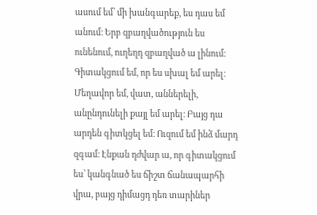ասում եմ՝ մի խանգարեք, ես դաս եմ անում։ Երբ զբաղվածություն ես ունենում, ուղեղդ զբաղված ա լինում։
Գիտակցում եմ, որ ես սխալ եմ արել։ Մեղավոր եմ, վատ, աններելի, անընդունելի քայլ եմ արել։ Բայց դա արդեն գիտկցել եմ։ Ուզում եմ ինձ մարդ զգամ։ Էնքան դժվար ա, որ գիտակցում ես՝ կանգնած ես ճիշտ ճանապարհի վրա, բայց դիմացդ դեռ տարիներ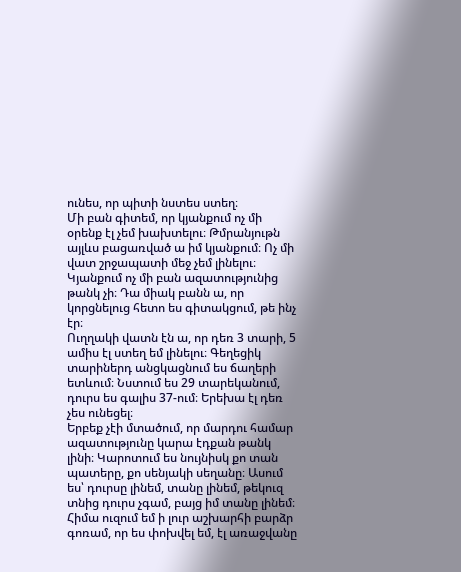ունես, որ պիտի նստես ստեղ։
Մի բան գիտեմ, որ կյանքում ոչ մի օրենք էլ չեմ խախտելու։ Թմրանյութն այլևս բացառված ա իմ կյանքում։ Ոչ մի վատ շրջապատի մեջ չեմ լինելու։ Կյանքում ոչ մի բան ազատությունից թանկ չի։ Դա միակ բանն ա, որ կորցնելուց հետո ես գիտակցում, թե ինչ էր։
Ուղղակի վատն էն ա, որ դեռ 3 տարի, 5 ամիս էլ ստեղ եմ լինելու։ Գեղեցիկ տարիներդ անցկացնում ես ճաղերի ետևում։ Նստում ես 29 տարեկանում, դուրս ես գալիս 37-ում։ Երեխա էլ դեռ չես ունեցել։
Երբեք չէի մտածում, որ մարդու համար ազատությունը կարա էդքան թանկ լինի։ Կարոտում ես նույնիսկ քո տան պատերը, քո սենյակի սեղանը։ Ասում ես՝ դուրսը լինեմ, տանը լինեմ, թեկուզ տնից դուրս չգամ, բայց իմ տանը լինեմ։
Հիմա ուզում եմ ի լուր աշխարհի բարձր գոռամ, որ ես փոխվել եմ, էլ առաջվանը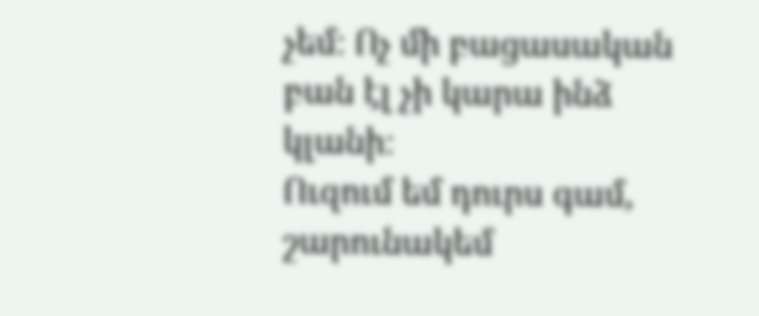չեմ։ Ոչ մի բացասական բան էլ չի կարա ինձ կլանի։
Ուզում եմ դուրս գամ, շարունակեմ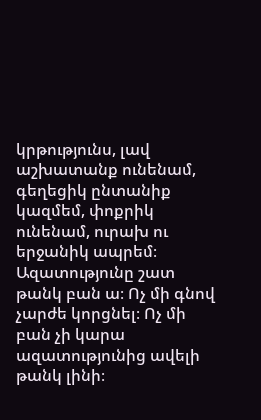կրթությունս, լավ աշխատանք ունենամ, գեղեցիկ ընտանիք կազմեմ, փոքրիկ ունենամ, ուրախ ու երջանիկ ապրեմ։
Ազատությունը շատ թանկ բան ա։ Ոչ մի գնով չարժե կորցնել։ Ոչ մի բան չի կարա ազատությունից ավելի թանկ լինի։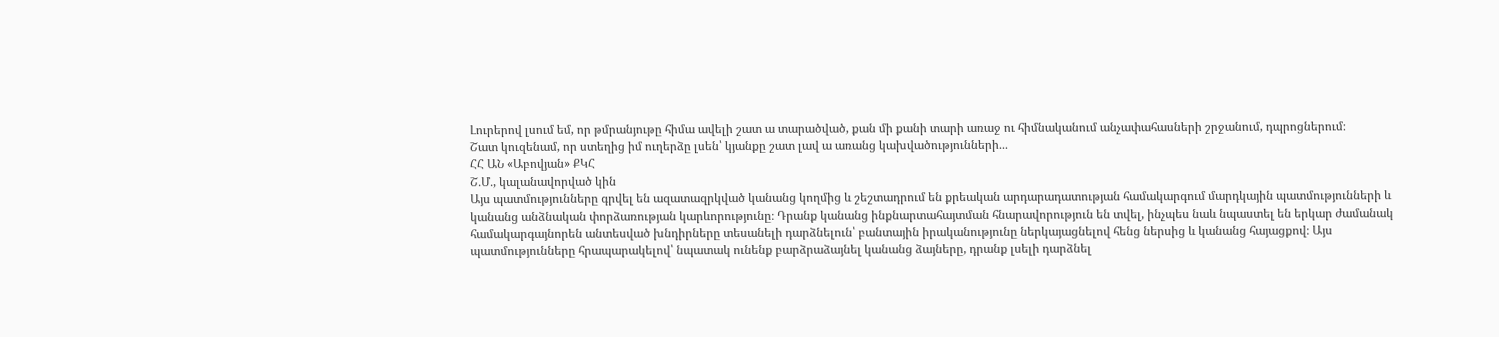Լուրերով լսում եմ, որ թմրանյութը հիմա ավելի շատ ա տարածված, քան մի քանի տարի առաջ ու հիմնականում անչափահասների շրջանում, դպրոցներում։
Շատ կուզենամ, որ ստեղից իմ ուղերձը լսեն՝ կյանքը շատ լավ ա առանց կախվածությունների․․․
ՀՀ ԱՆ «Աբովյան» ՔԿՀ
Շ․Մ․, կալանավորված կին
Այս պատմությունները գրվել են ազատազրկված կանանց կողմից և շեշտադրում են քրեական արդարադատության համակարգում մարդկային պատմությունների և կանանց անձնական փորձառության կարևորությունը։ Դրանք կանանց ինքնարտահայտման հնարավորություն են տվել, ինչպես նաև նպաստել են երկար ժամանակ համակարգայնորեն անտեսված խնդիրները տեսանելի դարձնելուն՝ բանտային իրականությունը ներկայացնելով հենց ներսից և կանանց հայացքով։ Այս պատմությունները հրապարակելով՝ նպատակ ունենք բարձրաձայնել կանանց ձայները, դրանք լսելի դարձնել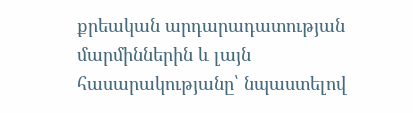քրեական արդարադատության մարմիններին և լայն հասարակությանը՝ նպաստելով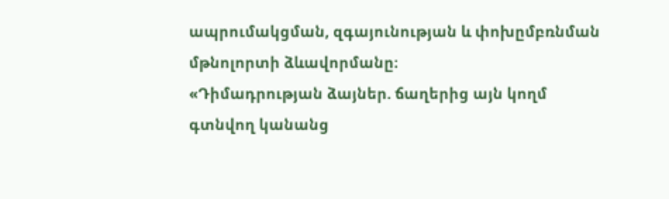ապրումակցման, զգայունության և փոխըմբռնման մթնոլորտի ձևավորմանը։
«Դիմադրության ձայներ. ճաղերից այն կողմ գտնվող կանանց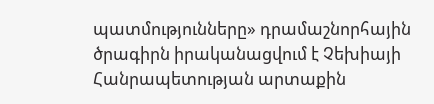պատմությունները» դրամաշնորհային ծրագիրն իրականացվում է Չեխիայի Հանրապետության արտաքին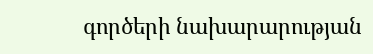գործերի նախարարության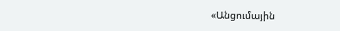«Անցումային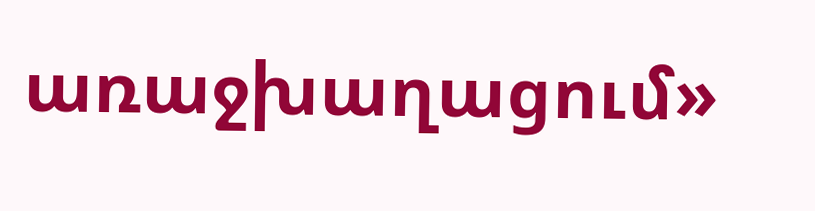առաջխաղացում»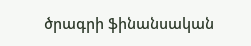ծրագրի ֆինանսական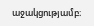աջակցությամբ։